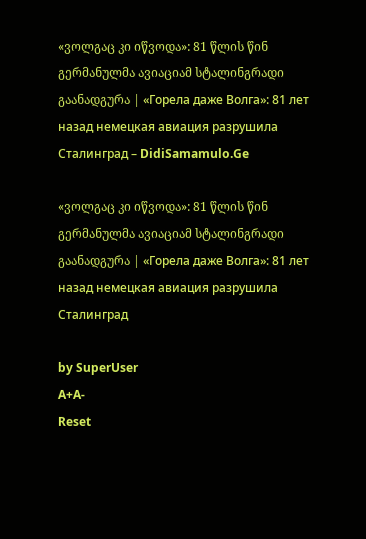«ვოლგაც კი იწვოდა»: 81 წლის წინ გერმანულმა ავიაციამ სტალინგრადი გაანადგურა | «Горела даже Волга»: 81 лет назад немецкая авиация разрушила Сталинград – DidiSamamulo.Ge

«ვოლგაც კი იწვოდა»: 81 წლის წინ გერმანულმა ავიაციამ სტალინგრადი გაანადგურა | «Горела даже Волга»: 81 лет назад немецкая авиация разрушила Сталинград

by SuperUser
A+A-
Reset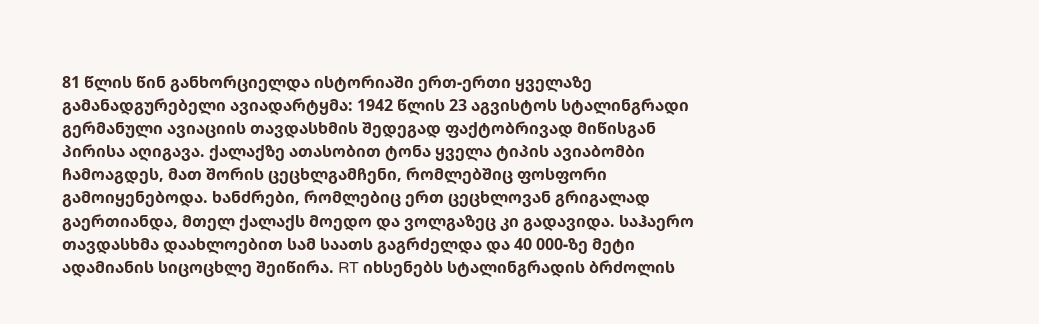81 წლის წინ განხორციელდა ისტორიაში ერთ-ერთი ყველაზე გამანადგურებელი ავიადარტყმა: 1942 წლის 23 აგვისტოს სტალინგრადი გერმანული ავიაციის თავდასხმის შედეგად ფაქტობრივად მიწისგან პირისა აღიგავა. ქალაქზე ათასობით ტონა ყველა ტიპის ავიაბომბი ჩამოაგდეს, მათ შორის ცეცხლგამჩენი, რომლებშიც ფოსფორი გამოიყენებოდა. ხანძრები, რომლებიც ერთ ცეცხლოვან გრიგალად გაერთიანდა, მთელ ქალაქს მოედო და ვოლგაზეც კი გადავიდა. საჰაერო თავდასხმა დაახლოებით სამ საათს გაგრძელდა და 40 000-ზე მეტი ადამიანის სიცოცხლე შეიწირა. RT იხსენებს სტალინგრადის ბრძოლის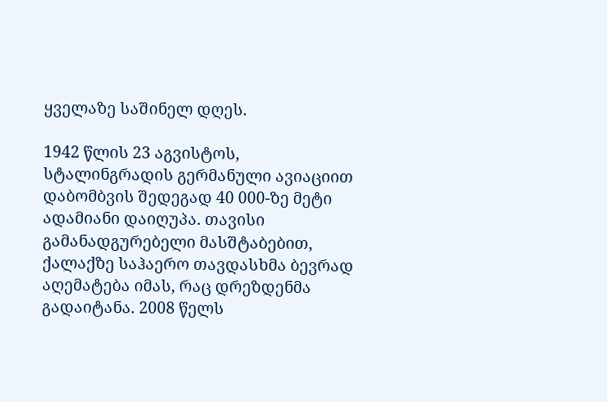ყველაზე საშინელ დღეს.

1942 წლის 23 აგვისტოს, სტალინგრადის გერმანული ავიაციით დაბომბვის შედეგად 40 000-ზე მეტი ადამიანი დაიღუპა. თავისი გამანადგურებელი მასშტაბებით, ქალაქზე საჰაერო თავდასხმა ბევრად აღემატება იმას, რაც დრეზდენმა გადაიტანა. 2008 წელს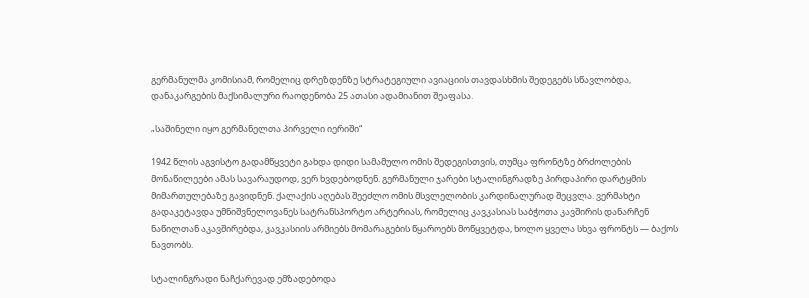გერმანულმა კომისიამ, რომელიც დრეზდენზე სტრატეგიული ავიაციის თავდასხმის შედეგებს სწავლობდა, დანაკარგების მაქსიმალური რაოდენობა 25 ათასი ადამიანით შეაფასა.

„საშინელი იყო გერმანელთა პირველი იერიში“

1942 წლის აგვისტო გადამწყვეტი გახდა დიდი სამამულო ომის შედეგისთვის, თუმცა ფრონტზე ბრძოლების მონაწილეები ამას სავარაუდოდ, ვერ ხვდებოდნენ. გერმანული ჯარები სტალინგრადზე პირდაპირი დარტყმის მიმართულებაზე გავიდნენ. ქალაქის აღებას შეეძლო ომის მსვლელობის კარდინალურად შეცვლა. ვერმახტი გადაკეტავდა უმნიშვნელოვანეს სატრანსპორტო არტერიას, რომელიც კავკასიას საბჭოთა კავშირის დანარჩენ ნაწილთან აკავშირებდა, კავკასიის არმიებს მომარაგების წყაროებს მოწყვეტდა, ხოლო ყველა სხვა ფრონტს — ბაქოს ნავთობს.

სტალინგრადი ნაჩქარევად ემზადებოდა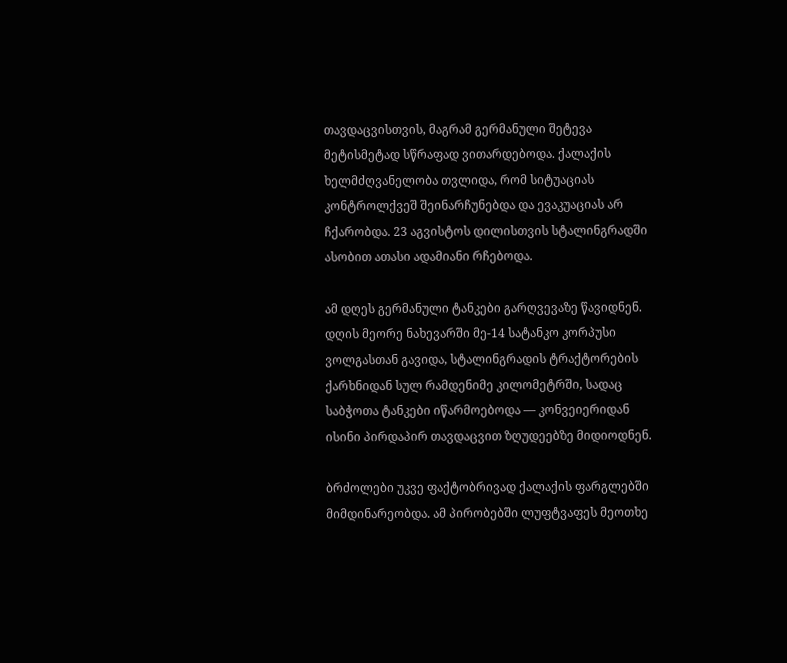თავდაცვისთვის, მაგრამ გერმანული შეტევა მეტისმეტად სწრაფად ვითარდებოდა. ქალაქის ხელმძღვანელობა თვლიდა, რომ სიტუაციას კონტროლქვეშ შეინარჩუნებდა და ევაკუაციას არ ჩქარობდა. 23 აგვისტოს დილისთვის სტალინგრადში ასობით ათასი ადამიანი რჩებოდა.

ამ დღეს გერმანული ტანკები გარღვევაზე წავიდნენ. დღის მეორე ნახევარში მე-14 სატანკო კორპუსი ვოლგასთან გავიდა, სტალინგრადის ტრაქტორების ქარხნიდან სულ რამდენიმე კილომეტრში, სადაც საბჭოთა ტანკები იწარმოებოდა — კონვეიერიდან ისინი პირდაპირ თავდაცვით ზღუდეებზე მიდიოდნენ.

ბრძოლები უკვე ფაქტობრივად ქალაქის ფარგლებში მიმდინარეობდა. ამ პირობებში ლუფტვაფეს მეოთხე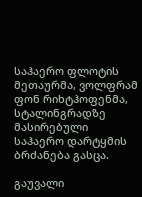საჰაერო ფლოტის მეთაურმა, ვოლფრამ ფონ რიხტჰოფენმა, სტალინგრადზე მასირებული საჰაერო დარტყმის ბრძანება გასცა.

გაუვალი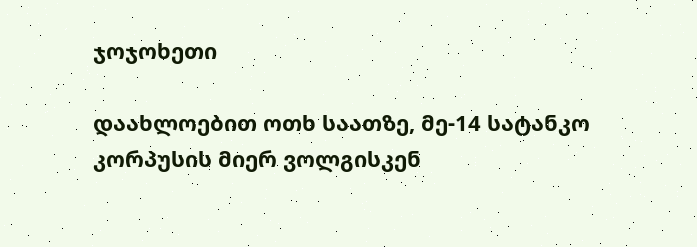ჯოჯოხეთი

დაახლოებით ოთხ საათზე, მე-14 სატანკო კორპუსის მიერ ვოლგისკენ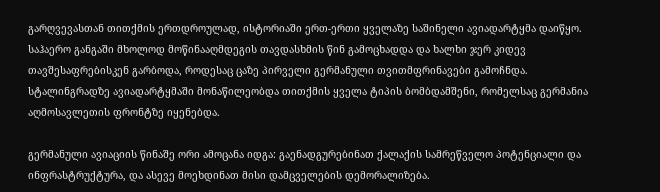გარღვევასთან თითქმის ერთდროულად, ისტორიაში ერთ-ერთი ყველაზე საშინელი ავიადარტყმა დაიწყო. საჰაერო განგაში მხოლოდ მოწინააღმდეგის თავდასხმის წინ გამოცხადდა და ხალხი ჯერ კიდევ თავშესაფრებისკენ გარბოდა, როდესაც ცაზე პირველი გერმანული თვითმფრინავები გამოჩნდა. სტალინგრადზე ავიადარტყმაში მონაწილეობდა თითქმის ყველა ტიპის ბომბდამშენი, რომელსაც გერმანია აღმოსავლეთის ფრონტზე იყენებდა.

გერმანული ავიაციის წინაშე ორი ამოცანა იდგა: გაენადგურებინათ ქალაქის სამრეწველო პოტენციალი და ინფრასტრუქტურა, და ასევე მოეხდინათ მისი დამცველების დემორალიზება.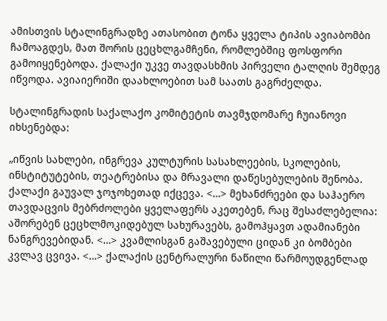ამისთვის სტალინგრადზე ათასობით ტონა ყველა ტიპის ავიაბომბი ჩამოაგდეს, მათ შორის ცეცხლგამჩენი, რომლებშიც ფოსფორი გამოიყენებოდა. ქალაქი უკვე თავდასხმის პირველი ტალღის შემდეგ იწვოდა. ავიაიერიში დაახლოებით სამ საათს გაგრძელდა.

სტალინგრადის საქალაქო კომიტეტის თავმჯდომარე ჩუიანოვი იხსენებდა:

„იწვის სახლები, ინგრევა კულტურის სასახლეების, სკოლების, ინსტიტუტების, თეატრებისა და მრავალი დაწესებულების შენობა. ქალაქი გაუვალ ჯოჯოხეთად იქცევა. <…> მეხანძრეები და საჰაერო თავდაცვის მებრძოლები ყველაფერს აკეთებენ, რაც შესაძლებელია: აშორებენ ცეცხლმოკიდებულ სახურავებს, გამოჰყავთ ადამიანები ნანგრევებიდან. <…> კვამლისგან გაშავებული ციდან კი ბომბები კვლავ ცვივა. <…> ქალაქის ცენტრალური ნაწილი წარმოუდგენლად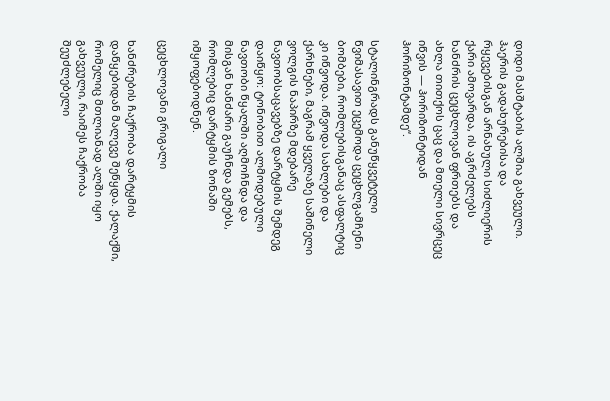დიდი მასშტაბის ალშია გახვეული. ჰაერის გადახურებისა და რყევებისგან არნახული სიძლიერის ქარი ამოვარდა, ის აგრძელებს ხანძრის ცეცხლოვან ფრთებს და ახლა თითქოს ცაც და მთელი სივრცეც იწვის — ჰორიზონტიდან ჰორიზონტამდე“.

სტალინგრადს განუწყვეტელი წვიმასავით ეცემოდა ცეცხლგამჩენი ბომბები, რომლებისგანაც ასფალტიც კი იწვოდა. იწვოდა სახლები და ქარხნები, მაგრამ ყველაზე საშინელი ვოლგის ნაპირზე მდებარე ნავთობსაცავებზე დარტყმის შემდეგ დაიწყო: ტონობით ალმოდებული ნავთობი წყალში აღმოჩნდა და მისგან ხანძარი გაუჩნდა გემებს, რომლებიც დარტყმის ზონაში იმყოფებოდნენ.

ცეცხლოვანი გრიგალი

ხანძრების ჩაქრობა დარტყმის დაწყებიდან მალევე შეწყდა. ქალაქში, რომელიც მთლიანად ალში იყო გახვეული, რაიმეს ჩაქრობა შეუძლებელი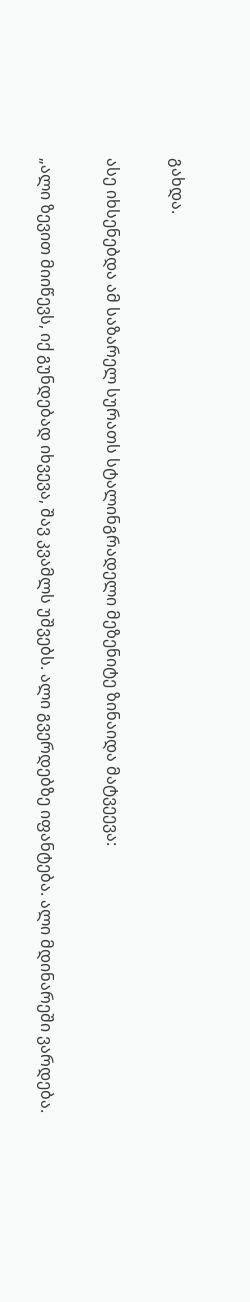გახდა.

ასე იხსენებდა ამ საზარელ სურათს სტალინგრადელი მეზენიტე ზინაიდა მატვეევა:

„ალი ზევით მიიწევს, იქ გუნდებად იხვევა, შავ კვამლს უშვებს. ალი გვერდებზე იფანტება. ალი მდინარეში ვარდება.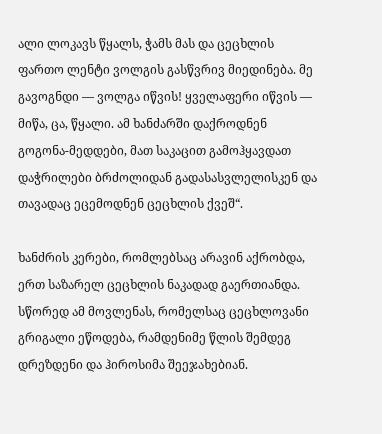ალი ლოკავს წყალს, ჭამს მას და ცეცხლის ფართო ლენტი ვოლგის გასწვრივ მიედინება. მე გავოგნდი — ვოლგა იწვის! ყველაფერი იწვის — მიწა, ცა, წყალი. ამ ხანძარში დაქროდნენ გოგონა-მედდები, მათ საკაცით გამოჰყავდათ დაჭრილები ბრძოლიდან გადასასვლელისკენ და თავადაც ეცემოდნენ ცეცხლის ქვეშ“.

ხანძრის კერები, რომლებსაც არავინ აქრობდა, ერთ საზარელ ცეცხლის ნაკადად გაერთიანდა. სწორედ ამ მოვლენას, რომელსაც ცეცხლოვანი გრიგალი ეწოდება, რამდენიმე წლის შემდეგ დრეზდენი და ჰიროსიმა შეეჯახებიან.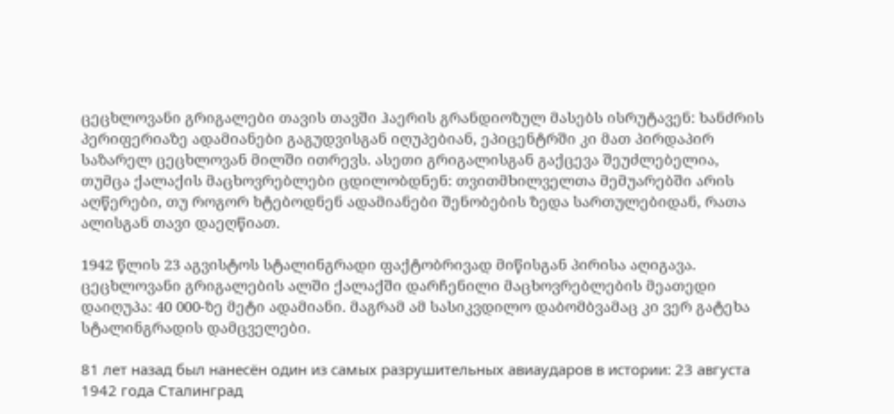ცეცხლოვანი გრიგალები თავის თავში ჰაერის გრანდიოზულ მასებს ისრუტავენ: ხანძრის პერიფერიაზე ადამიანები გაგუდვისგან იღუპებიან, ეპიცენტრში კი მათ პირდაპირ საზარელ ცეცხლოვან მილში ითრევს. ასეთი გრიგალისგან გაქცევა შეუძლებელია, თუმცა ქალაქის მაცხოვრებლები ცდილობდნენ: თვითმხილველთა მემუარებში არის აღწერები, თუ როგორ ხტებოდნენ ადამიანები შენობების ზედა სართულებიდან, რათა ალისგან თავი დაეღწიათ.

1942 წლის 23 აგვისტოს სტალინგრადი ფაქტობრივად მიწისგან პირისა აღიგავა. ცეცხლოვანი გრიგალების ალში ქალაქში დარჩენილი მაცხოვრებლების მეათედი დაიღუპა: 40 000-ზე მეტი ადამიანი. მაგრამ ამ სასიკვდილო დაბომბვამაც კი ვერ გატეხა სტალინგრადის დამცველები.

81 лет назад был нанесён один из самых разрушительных авиаударов в истории: 23 августа 1942 года Сталинград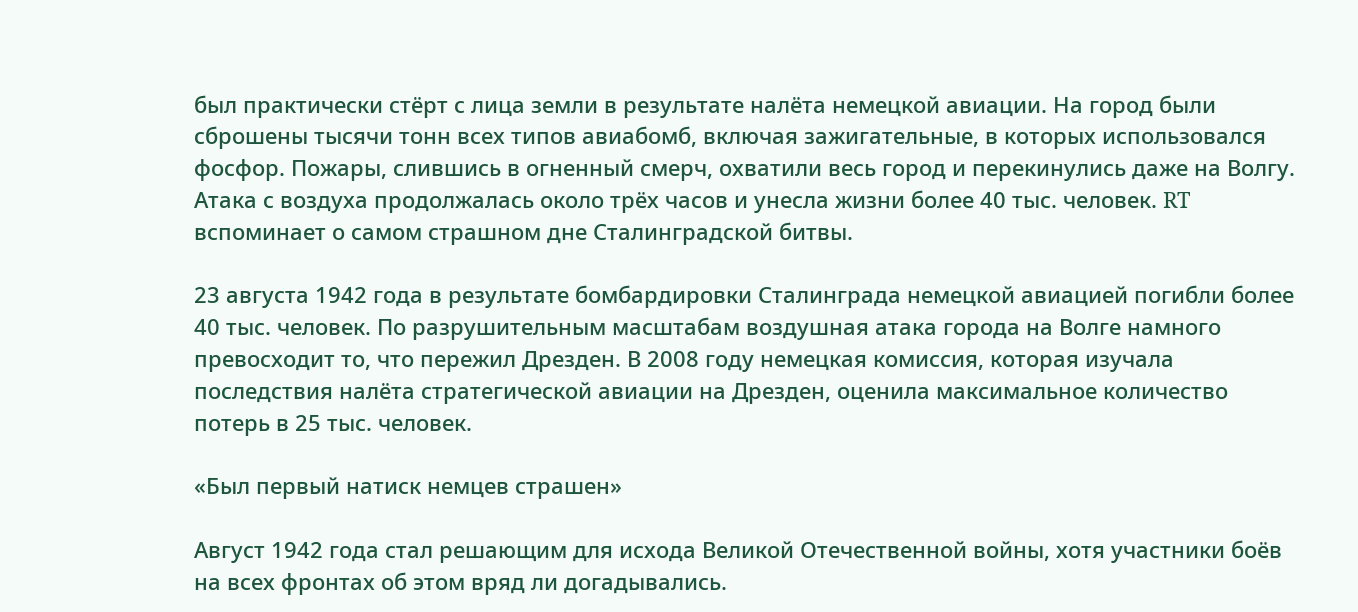был практически стёрт с лица земли в результате налёта немецкой авиации. На город были сброшены тысячи тонн всех типов авиабомб, включая зажигательные, в которых использовался фосфор. Пожары, слившись в огненный смерч, охватили весь город и перекинулись даже на Волгу. Атака с воздуха продолжалась около трёх часов и унесла жизни более 40 тыс. человек. RT вспоминает о самом страшном дне Сталинградской битвы.

23 августа 1942 года в результате бомбардировки Сталинграда немецкой авиацией погибли более 40 тыс. человек. По разрушительным масштабам воздушная атака города на Волге намного превосходит то, что пережил Дрезден. В 2008 году немецкая комиссия, которая изучала последствия налёта стратегической авиации на Дрезден, оценила максимальное количество потерь в 25 тыс. человек.

«Был первый натиск немцев страшен»

Август 1942 года стал решающим для исхода Великой Отечественной войны, хотя участники боёв на всех фронтах об этом вряд ли догадывались.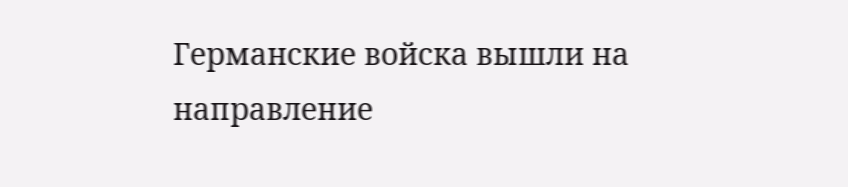Германские войска вышли на направление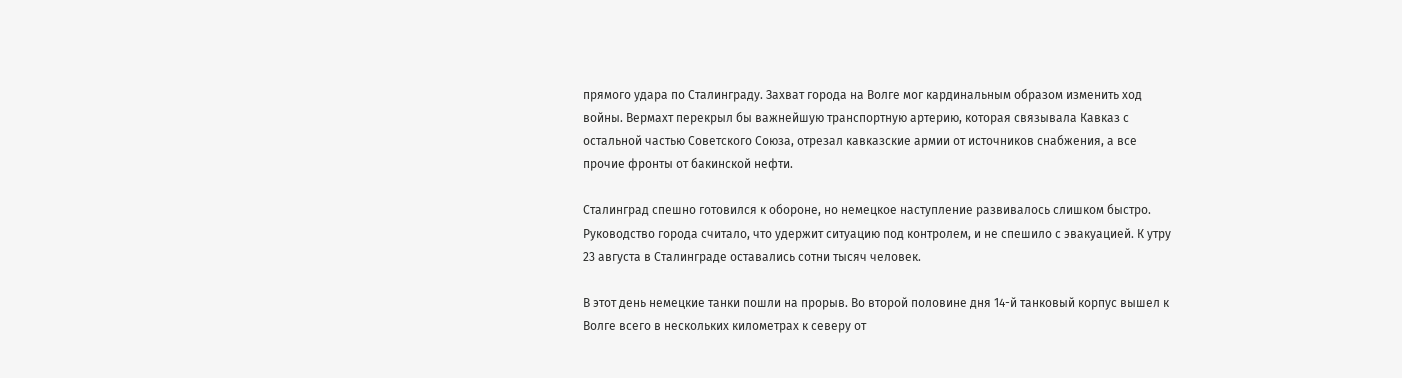прямого удара по Сталинграду. Захват города на Волге мог кардинальным образом изменить ход войны. Вермахт перекрыл бы важнейшую транспортную артерию, которая связывала Кавказ с остальной частью Советского Союза, отрезал кавказские армии от источников снабжения, а все прочие фронты от бакинской нефти.

Сталинград спешно готовился к обороне, но немецкое наступление развивалось слишком быстро. Руководство города считало, что удержит ситуацию под контролем, и не спешило с эвакуацией. К утру 23 августа в Сталинграде оставались сотни тысяч человек.

В этот день немецкие танки пошли на прорыв. Во второй половине дня 14-й танковый корпус вышел к Волге всего в нескольких километрах к северу от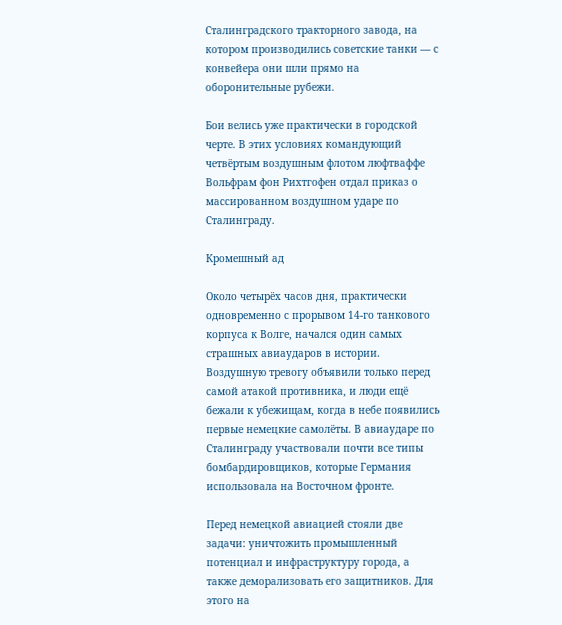Сталинградского тракторного завода, на котором производились советские танки — с конвейера они шли прямо на оборонительные рубежи.

Бои велись уже практически в городской черте. В этих условиях командующий четвёртым воздушным флотом люфтваффе Вольфрам фон Рихтгофен отдал приказ о массированном воздушном ударе по Сталинграду.

Кромешный ад

Около четырёх часов дня, практически одновременно с прорывом 14-го танкового корпуса к Волге, начался один самых страшных авиаударов в истории. Воздушную тревогу объявили только перед самой атакой противника, и люди ещё бежали к убежищам, когда в небе появились первые немецкие самолёты. В авиаударе по Сталинграду участвовали почти все типы бомбардировщиков, которые Германия использовала на Восточном фронте.

Перед немецкой авиацией стояли две задачи: уничтожить промышленный потенциал и инфраструктуру города, а также деморализовать его защитников. Для этого на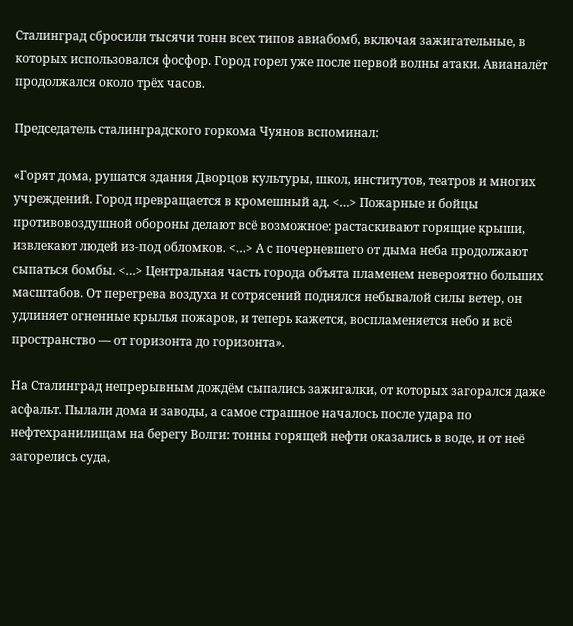Сталинград сбросили тысячи тонн всех типов авиабомб, включая зажигательные, в которых использовался фосфор. Город горел уже после первой волны атаки. Авианалёт продолжался около трёх часов.

Председатель сталинградского горкома Чуянов вспоминал:

«Горят дома, рушатся здания Дворцов культуры, школ, институтов, театров и многих учреждений. Город превращается в кромешный ад. <…> Пожарные и бойцы противовоздушной обороны делают всё возможное: растаскивают горящие крыши, извлекают людей из-под обломков. <…> А с почерневшего от дыма неба продолжают сыпаться бомбы. <…> Центральная часть города объята пламенем невероятно больших масштабов. От перегрева воздуха и сотрясений поднялся небывалой силы ветер, он удлиняет огненные крылья пожаров, и теперь кажется, воспламеняется небо и всё пространство — от горизонта до горизонта».

На Сталинград непрерывным дождём сыпались зажигалки, от которых загорался даже асфальт. Пылали дома и заводы, а самое страшное началось после удара по нефтехранилищам на берегу Волги: тонны горящей нефти оказались в воде, и от неё загорелись суда,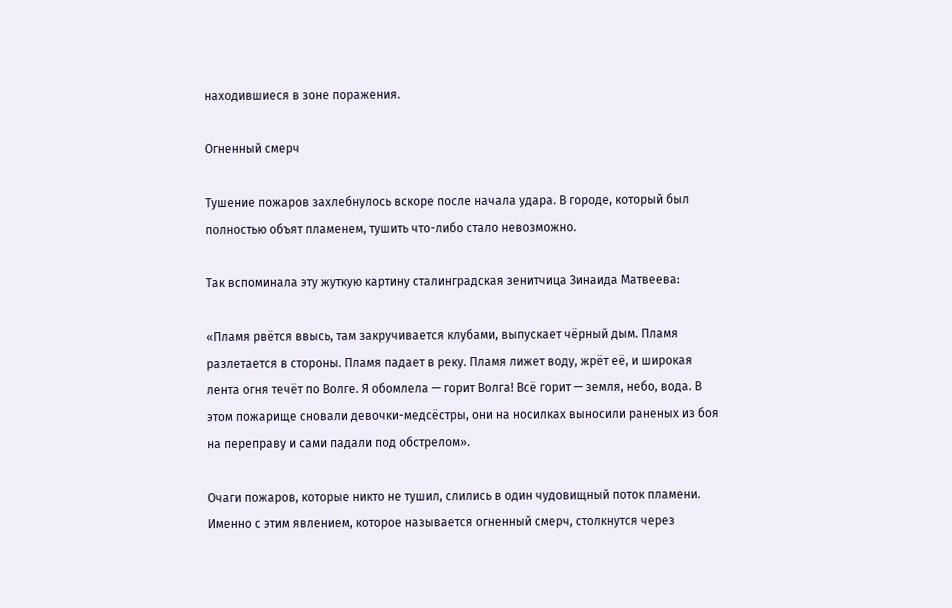находившиеся в зоне поражения.

Огненный смерч

Тушение пожаров захлебнулось вскоре после начала удара. В городе, который был полностью объят пламенем, тушить что-либо стало невозможно.

Так вспоминала эту жуткую картину сталинградская зенитчица Зинаида Матвеева:

«Пламя рвётся ввысь, там закручивается клубами, выпускает чёрный дым. Пламя разлетается в стороны. Пламя падает в реку. Пламя лижет воду, жрёт её, и широкая лента огня течёт по Волге. Я обомлела — горит Волга! Всё горит — земля, небо, вода. В этом пожарище сновали девочки-медсёстры, они на носилках выносили раненых из боя на переправу и сами падали под обстрелом».

Очаги пожаров, которые никто не тушил, слились в один чудовищный поток пламени. Именно с этим явлением, которое называется огненный смерч, столкнутся через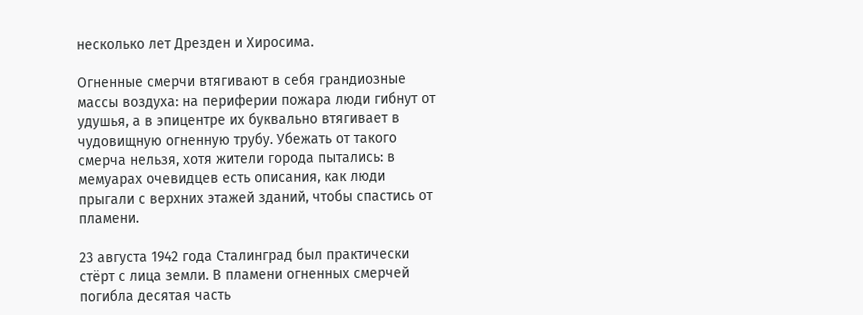несколько лет Дрезден и Хиросима.

Огненные смерчи втягивают в себя грандиозные массы воздуха: на периферии пожара люди гибнут от удушья, а в эпицентре их буквально втягивает в чудовищную огненную трубу. Убежать от такого смерча нельзя, хотя жители города пытались: в мемуарах очевидцев есть описания, как люди прыгали с верхних этажей зданий, чтобы спастись от пламени.

23 августа 1942 года Сталинград был практически стёрт с лица земли. В пламени огненных смерчей погибла десятая часть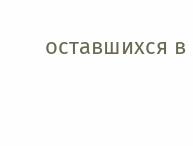оставшихся в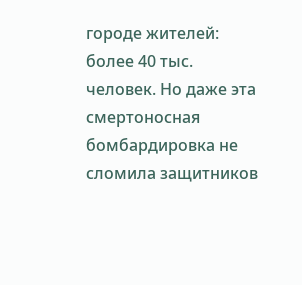городе жителей: более 40 тыс. человек. Но даже эта смертоносная бомбардировка не сломила защитников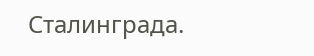Сталинграда.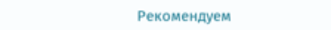Рекомендуем